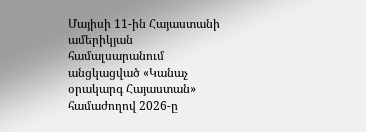Մայիսի 11-ին Հայաստանի ամերիկյան համալսարանում անցկացված «Կանաչ օրակարգ Հայաստան» համաժողով 2026-ը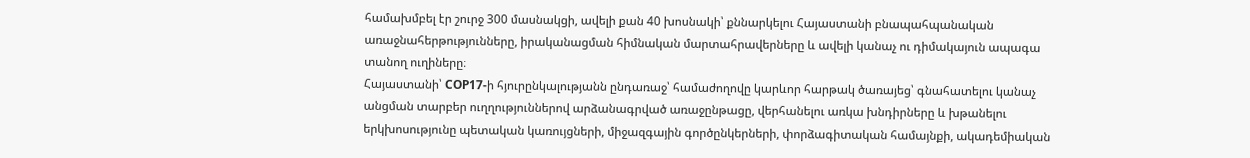համախմբել էր շուրջ 300 մասնակցի, ավելի քան 40 խոսնակի՝ քննարկելու Հայաստանի բնապահպանական առաջնահերթությունները, իրականացման հիմնական մարտահրավերները և ավելի կանաչ ու դիմակայուն ապագա տանող ուղիները։
Հայաստանի՝ COP17-ի հյուրընկալությանն ընդառաջ՝ համաժողովը կարևոր հարթակ ծառայեց՝ գնահատելու կանաչ անցման տարբեր ուղղություններով արձանագրված առաջընթացը, վերհանելու առկա խնդիրները և խթանելու երկխոսությունը պետական կառույցների, միջազգային գործընկերների, փորձագիտական համայնքի, ակադեմիական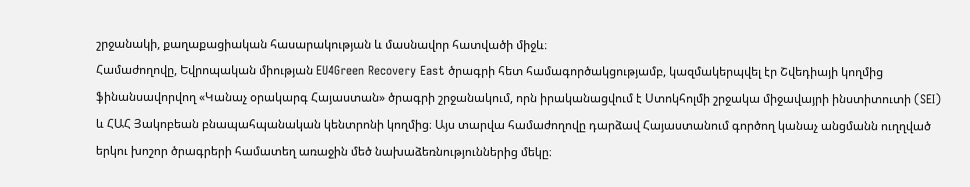շրջանակի, քաղաքացիական հասարակության և մասնավոր հատվածի միջև։
Համաժողովը, Եվրոպական միության EU4Green Recovery East ծրագրի հետ համագործակցությամբ, կազմակերպվել էր Շվեդիայի կողմից ֆինանսավորվող «Կանաչ օրակարգ Հայաստան» ծրագրի շրջանակում, որն իրականացվում է Ստոկհոլմի շրջակա միջավայրի ինստիտուտի (SEI) և ՀԱՀ Յակոբեան բնապահպանական կենտրոնի կողմից։ Այս տարվա համաժողովը դարձավ Հայաստանում գործող կանաչ անցմանն ուղղված երկու խոշոր ծրագրերի համատեղ առաջին մեծ նախաձեռնություններից մեկը։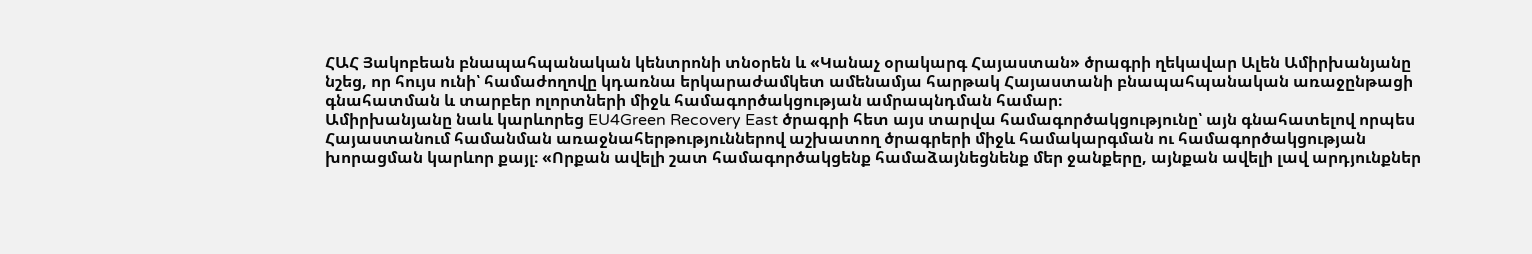ՀԱՀ Յակոբեան բնապահպանական կենտրոնի տնօրեն և «Կանաչ օրակարգ Հայաստան» ծրագրի ղեկավար Ալեն Ամիրխանյանը նշեց, որ հույս ունի՝ համաժողովը կդառնա երկարաժամկետ ամենամյա հարթակ Հայաստանի բնապահպանական առաջընթացի գնահատման և տարբեր ոլորտների միջև համագործակցության ամրապնդման համար։
Ամիրխանյանը նաև կարևորեց EU4Green Recovery East ծրագրի հետ այս տարվա համագործակցությունը՝ այն գնահատելով որպես Հայաստանում համանման առաջնահերթություններով աշխատող ծրագրերի միջև համակարգման ու համագործակցության խորացման կարևոր քայլ։ «Որքան ավելի շատ համագործակցենք համաձայնեցնենք մեր ջանքերը, այնքան ավելի լավ արդյունքներ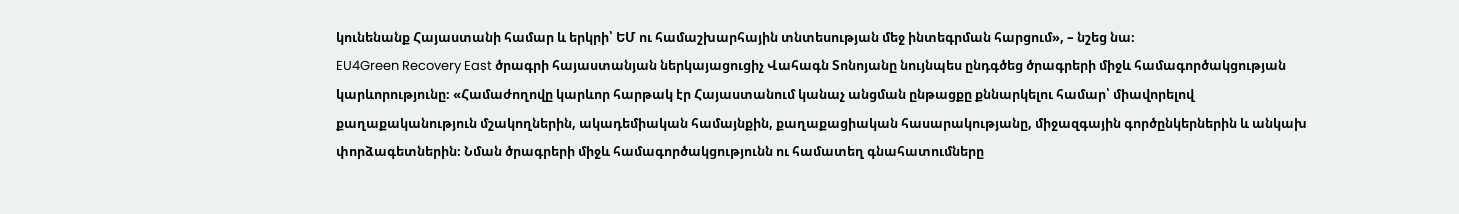կունենանք Հայաստանի համար և երկրի՝ ԵՄ ու համաշխարհային տնտեսության մեջ ինտեգրման հարցում», – նշեց նա։
EU4Green Recovery East ծրագրի հայաստանյան ներկայացուցիչ Վահագն Տոնոյանը նույնպես ընդգծեց ծրագրերի միջև համագործակցության կարևորությունը։ «Համաժողովը կարևոր հարթակ էր Հայաստանում կանաչ անցման ընթացքը քննարկելու համար՝ միավորելով քաղաքականություն մշակողներին, ակադեմիական համայնքին, քաղաքացիական հասարակությանը, միջազգային գործընկերներին և անկախ փորձագետներին։ Նման ծրագրերի միջև համագործակցությունն ու համատեղ գնահատումները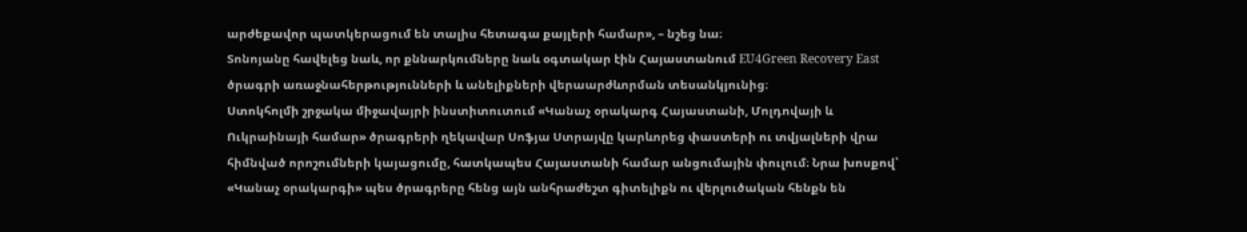արժեքավոր պատկերացում են տալիս հետագա քայլերի համար», – նշեց նա։
Տոնոյանը հավելեց նաև, որ քննարկումները նաև օգտակար էին Հայաստանում EU4Green Recovery East ծրագրի առաջնահերթությունների և անելիքների վերաարժևորման տեսանկյունից։
Ստոկհոլմի շրջակա միջավայրի ինստիտուտում «Կանաչ օրակարգ Հայաստանի, Մոլդովայի և Ուկրաինայի համար» ծրագրերի ղեկավար Սոֆյա Ստրայվը կարևորեց փաստերի ու տվյալների վրա հիմնված որոշումների կայացումը, հատկապես Հայաստանի համար անցումային փուլում։ Նրա խոսքով՝ «Կանաչ օրակարգի» պես ծրագրերը հենց այն անհրաժեշտ գիտելիքն ու վերլուծական հենքն են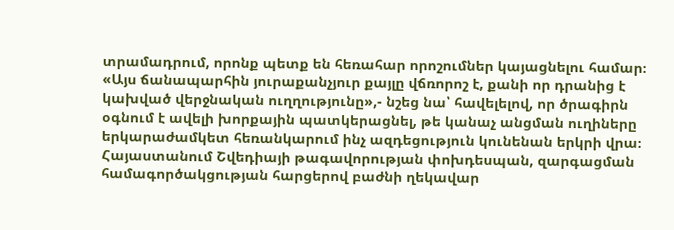տրամադրում, որոնք պետք են հեռահար որոշումներ կայացնելու համար։ «Այս ճանապարհին յուրաքանչյուր քայլը վճռորոշ է, քանի որ դրանից է կախված վերջնական ուղղությունը»,- նշեց նա՝ հավելելով, որ ծրագիրն օգնում է ավելի խորքային պատկերացնել, թե կանաչ անցման ուղիները երկարաժամկետ հեռանկարում ինչ ազդեցություն կունենան երկրի վրա։
Հայաստանում Շվեդիայի թագավորության փոխդեսպան, զարգացման համագործակցության հարցերով բաժնի ղեկավար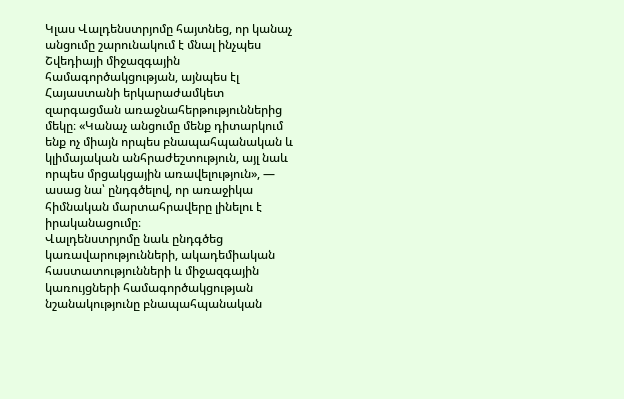Կլաս Վալդենստրյոմը հայտնեց, որ կանաչ անցումը շարունակում է մնալ ինչպես Շվեդիայի միջազգային համագործակցության, այնպես էլ Հայաստանի երկարաժամկետ զարգացման առաջնահերթություններից մեկը։ «Կանաչ անցումը մենք դիտարկում ենք ոչ միայն որպես բնապահպանական և կլիմայական անհրաժեշտություն, այլ նաև որպես մրցակցային առավելություն», — ասաց նա՝ ընդգծելով, որ առաջիկա հիմնական մարտահրավերը լինելու է իրականացումը։
Վալդենստրյոմը նաև ընդգծեց կառավարությունների, ակադեմիական հաստատությունների և միջազգային կառույցների համագործակցության նշանակությունը բնապահպանական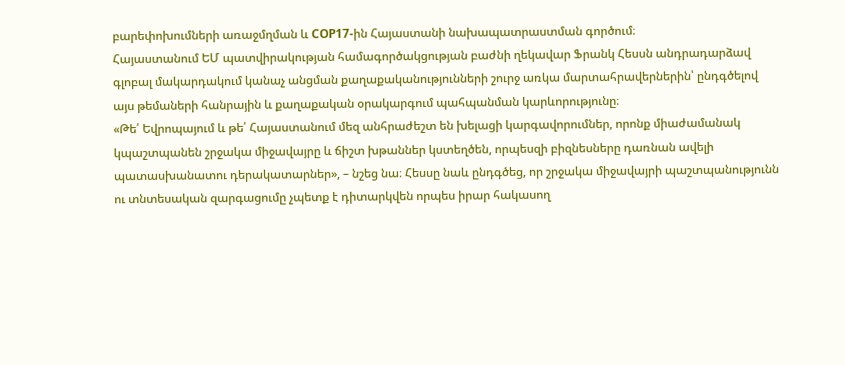բարեփոխումների առաջմղման և COP17-ին Հայաստանի նախապատրաստման գործում։
Հայաստանում ԵՄ պատվիրակության համագործակցության բաժնի ղեկավար Ֆրանկ Հեսսն անդրադարձավ գլոբալ մակարդակում կանաչ անցման քաղաքականությունների շուրջ առկա մարտահրավերներին՝ ընդգծելով այս թեմաների հանրային և քաղաքական օրակարգում պահպանման կարևորությունը։
«Թե՛ Եվրոպայում և թե՛ Հայաստանում մեզ անհրաժեշտ են խելացի կարգավորումներ, որոնք միաժամանակ կպաշտպանեն շրջակա միջավայրը և ճիշտ խթաններ կստեղծեն, որպեսզի բիզնեսները դառնան ավելի պատասխանատու դերակատարներ», – նշեց նա։ Հեսսը նաև ընդգծեց, որ շրջակա միջավայրի պաշտպանությունն ու տնտեսական զարգացումը չպետք է դիտարկվեն որպես իրար հակասող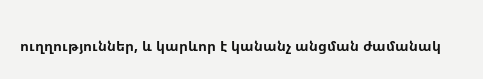ուղղություններ, և կարևոր է կանանչ անցման ժամանակ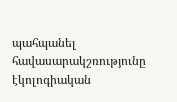պահպանել հավասարակշռությունը էկոլոգիական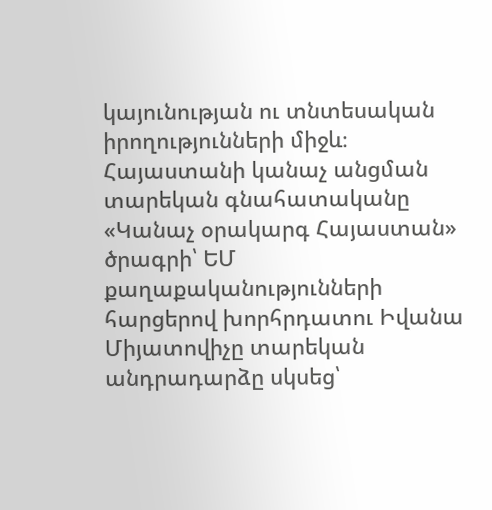կայունության ու տնտեսական իրողությունների միջև։
Հայաստանի կանաչ անցման տարեկան գնահատականը
«Կանաչ օրակարգ Հայաստան» ծրագրի՝ ԵՄ քաղաքականությունների հարցերով խորհրդատու Իվանա Միյատովիչը տարեկան անդրադարձը սկսեց՝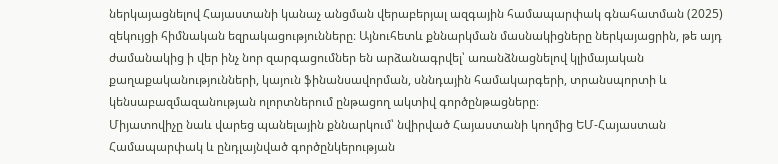ներկայացնելով Հայաստանի կանաչ անցման վերաբերյալ ազգային համապարփակ գնահատման (2025) զեկույցի հիմնական եզրակացությունները։ Այնուհետև քննարկման մասնակիցները ներկայացրին, թե այդ ժամանակից ի վեր ինչ նոր զարգացումներ են արձանագրվել՝ առանձնացնելով կլիմայական քաղաքականությունների, կայուն ֆինանսավորման, սննդային համակարգերի, տրանսպորտի և կենսաբազմազանության ոլորտներում ընթացող ակտիվ գործընթացները։
Միյատովիչը նաև վարեց պանելային քննարկում՝ նվիրված Հայաստանի կողմից ԵՄ-Հայաստան Համապարփակ և ընդլայնված գործընկերության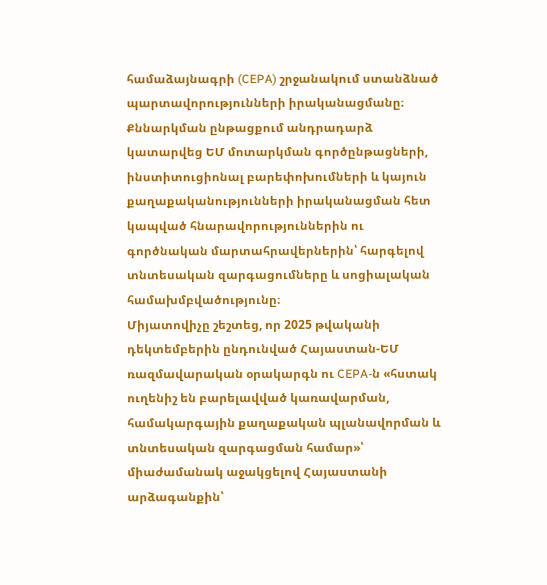համաձայնագրի (CEPA) շրջանակում ստանձնած պարտավորությունների իրականացմանը։ Քննարկման ընթացքում անդրադարձ կատարվեց ԵՄ մոտարկման գործընթացների, ինստիտուցիոնալ բարեփոխումների և կայուն քաղաքականությունների իրականացման հետ կապված հնարավորություններին ու գործնական մարտահրավերներին՝ հարգելով տնտեսական զարգացումները և սոցիալական համախմբվածությունը։
Միյատովիչը շեշտեց, որ 2025 թվականի դեկտեմբերին ընդունված Հայաստան-ԵՄ ռազմավարական օրակարգն ու CEPA-ն «հստակ ուղենիշ են բարելավված կառավարման, համակարգային քաղաքական պլանավորման և տնտեսական զարգացման համար»՝ միաժամանակ աջակցելով Հայաստանի արձագանքին՝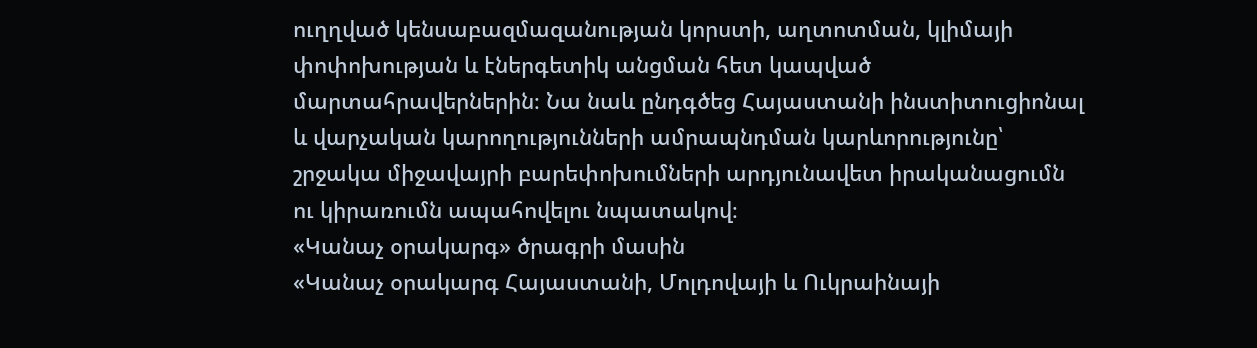ուղղված կենսաբազմազանության կորստի, աղտոտման, կլիմայի փոփոխության և էներգետիկ անցման հետ կապված մարտահրավերներին։ Նա նաև ընդգծեց Հայաստանի ինստիտուցիոնալ և վարչական կարողությունների ամրապնդման կարևորությունը՝ շրջակա միջավայրի բարեփոխումների արդյունավետ իրականացումն ու կիրառումն ապահովելու նպատակով։
«Կանաչ օրակարգ» ծրագրի մասին
«Կանաչ օրակարգ Հայաստանի, Մոլդովայի և Ուկրաինայի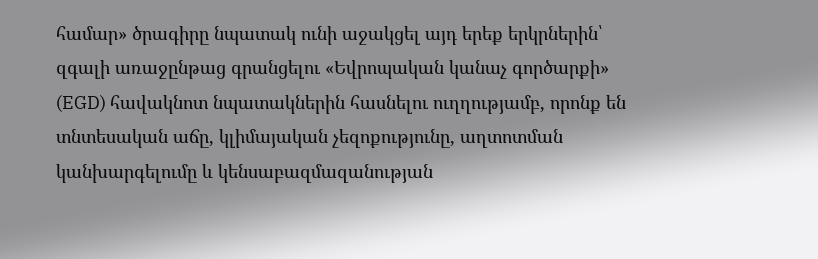համար» ծրագիրը նպատակ ունի աջակցել այդ երեք երկրներին՝ զգալի առաջընթաց գրանցելու «Եվրոպական կանաչ գործարքի» (EGD) հավակնոտ նպատակներին հասնելու ուղղությամբ, որոնք են տնտեսական աճը, կլիմայական չեզոքությունը, աղտոտման կանխարգելումը և կենսաբազմազանության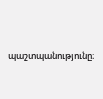պաշտպանությունը։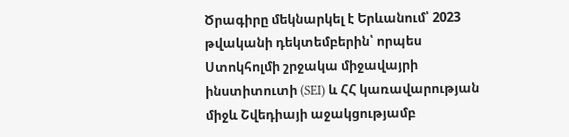Ծրագիրը մեկնարկել է Երևանում՝ 2023 թվականի դեկտեմբերին՝ որպես Ստոկհոլմի շրջակա միջավայրի ինստիտուտի (SEI) և ՀՀ կառավարության միջև Շվեդիայի աջակցությամբ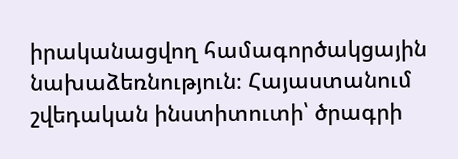իրականացվող համագործակցային նախաձեռնություն։ Հայաստանում շվեդական ինստիտուտի՝ ծրագրի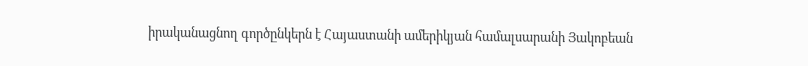իրականացնող գործընկերն է Հայաստանի ամերիկյան համալսարանի Յակոբեան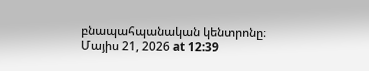բնապահպանական կենտրոնը։
Մայիս 21, 2026 at 12:39